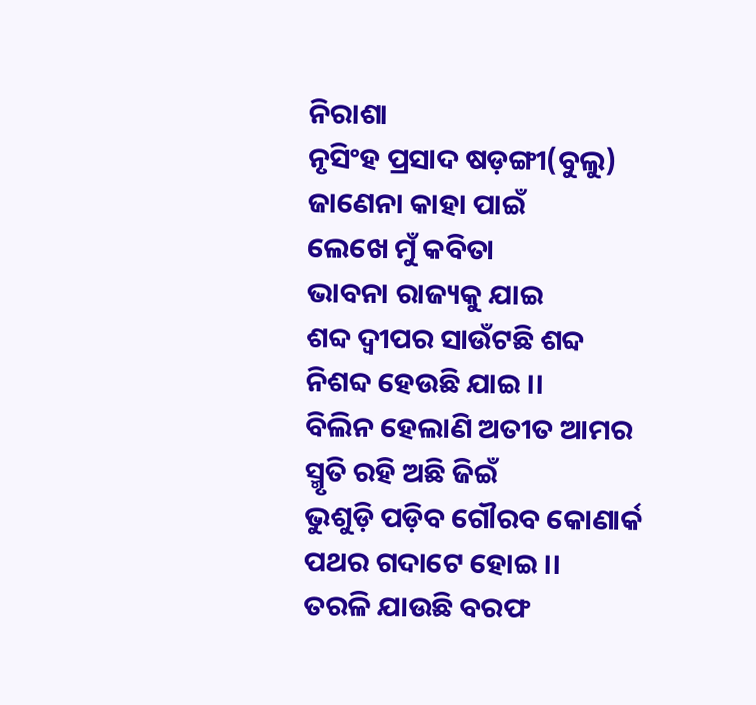ନିରାଶା
ନୃସିଂହ ପ୍ରସାଦ ଷଡ଼ଙ୍ଗୀ(ବୁଲୁ)
ଜାଣେନା କାହା ପାଇଁ
ଲେଖେ ମୁଁ କବିତା
ଭାବନା ରାଜ୍ୟକୁ ଯାଇ
ଶବ୍ଦ ଦ୍ୱୀପର ସାଉଁଟଛି ଶବ୍ଦ
ନିଶବ୍ଦ ହେଉଛି ଯାଇ ।।
ବିଲିନ ହେଲାଣି ଅତୀତ ଆମର
ସ୍ମୃତି ରହି ଅଛି ଜିଇଁ
ଭୁଶୁଡ଼ି ପଡ଼ିବ ଗୌରବ କୋଣାର୍କ
ପଥର ଗଦାଟେ ହୋଇ ।।
ତରଳି ଯାଉଛି ବରଫ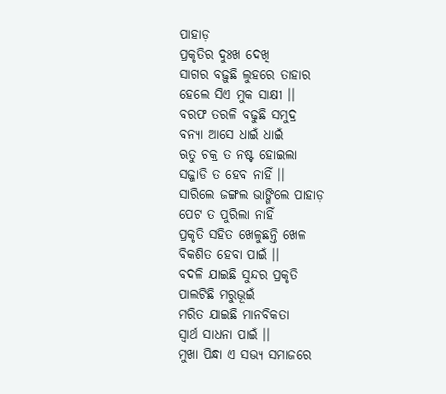ପାହାଡ଼
ପ୍ରକୃତିର ଦୁଃଖ ଦେଖି
ସାଗର ବଢ଼ୁଛି ଲୁହରେ ତାହାର
ହେଲେ ସିଏ ମୁକ ସାକ୍ଷୀ ।।
ବରଫ ତରଳି ବଢୁଛି ସମୁଦ୍ର
ବନ୍ୟା ଆସେ ଧାଇଁ ଧାଇଁ
ଋତୁ ଚକ୍ର ତ ନଷ୍ଟ ହୋଇଲା
ସଜ୍ଜାଡି ତ ହେବ ନାହିଁ ।।
ସାରିଲେ ଜଙ୍ଗଲ ଭାଙ୍ଗିଲେ ପାହାଡ଼
ପେଟ ତ ପୁରିଲା ନାହିଁ
ପ୍ରକୃତି ସହିତ ଖେଳୁଛନ୍ତି ଖେଳ
ବିକଶିତ ହେବା ପାଇଁ ।।
ବଦଳି ଯାଇଛି ସୁନ୍ଦର ପ୍ରକୃତି
ପାଲଟିଛି ମରୁଭୂଇଁ
ମରିତ ଯାଇଛି ମାନବିକତା
ସ୍ବାର୍ଥ ସାଧନା ପାଇଁ ।।
ମୁଖା ପିନ୍ଧା ଏ ସଭ୍ୟ ସମାଜରେ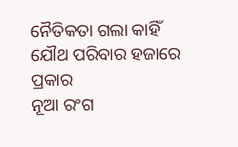ନୈତିକତା ଗଲା କାହିଁ
ଯୌଥ ପରିବାର ହଜାରେ ପ୍ରକାର
ନୂଆ ରଂଗ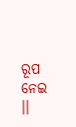ରୂପ ନେଇ ।।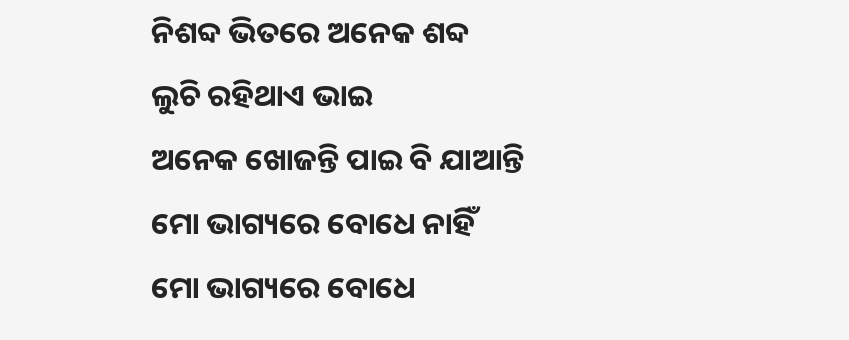ନିଶବ୍ଦ ଭିତରେ ଅନେକ ଶବ୍ଦ
ଲୁଚି ରହିଥାଏ ଭାଇ
ଅନେକ ଖୋଜନ୍ତି ପାଇ ବି ଯାଆନ୍ତି
ମୋ ଭାଗ୍ୟରେ ବୋଧେ ନାହିଁ
ମୋ ଭାଗ୍ୟରେ ବୋଧେ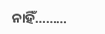ନାହିଁ………